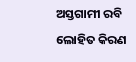ଅସ୍ତଗାମୀ ରବି ଲୋହିତ କିରଣ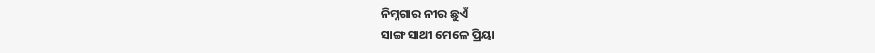ନିମ୍ନଗାର ନୀର ଛୁଏଁ
ସାଙ୍ଗ ସାଥୀ ମେଳେ ପ୍ରିୟା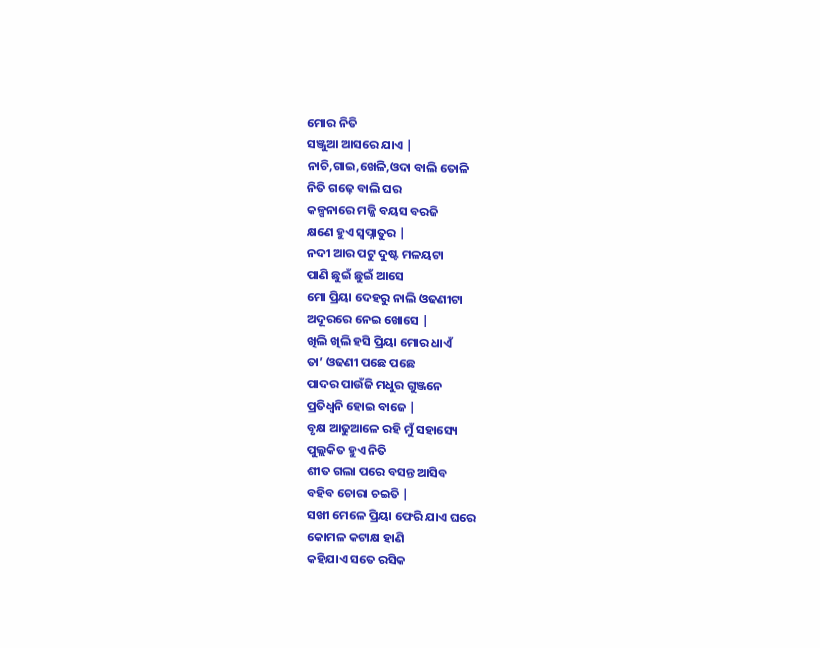ମୋର ନିତି
ସଞ୍ଜୁଆ ଆସରେ ଯାଏ |
ନାଚି,ଗାଇ,ଖେଳି,ଓଦା ବାଲି ତୋଳି
ନିତି ଗଢ଼େ ବାଲି ଘର
କଳ୍ପନାରେ ମଜ୍ଜି ବୟସ ବରଜି
କ୍ଷଣେ ହୁଏ ସ୍ୱପ୍ନାତୁର |
ନଦୀ ଆର ପଟୁ ଦୁଷ୍ଟ ମଳୟଟା
ପାଣି ଛୁଇଁ ଛୁଇଁ ଆସେ
ମୋ ପ୍ରିୟା ଦେହରୁ ନାଲି ଓଢଣୀଟା
ଅଦୂରରେ ନେଇ ଖୋସେ |
ଖିଲି ଖିଲି ହସି ପ୍ରିୟା ମୋର ଧାଏଁ
ତା’ ଓଢଣୀ ପଛେ ପଛେ
ପାଦର ପାଉଁଜି ମଧୁର ଗୁଞ୍ଜନେ
ପ୍ରତିଧ୍ୱନି ହୋଇ ବାଜେ |
ବୃକ୍ଷ ଆଢୁଆଳେ ରହି ମୁଁ ସହାସ୍ୟେ
ପୁଲ୍ଲକିତ ହୁଏ ନିତି
ଶୀତ ଗଲା ପରେ ବସନ୍ତ ଆସିବ
ବହିବ ଚୋରା ଚଇତି |
ସଖୀ ମେଳେ ପ୍ରିୟା ଫେରି ଯାଏ ଘରେ
କୋମଳ କଟାକ୍ଷ ହାଣି
କହିଯାଏ ସତେ ରସିକ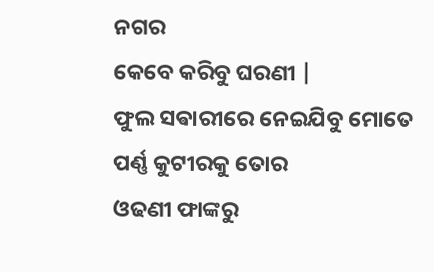ନଗର
କେବେ କରିବୁ ଘରଣୀ |
ଫୁଲ ସଵାରୀରେ ନେଇଯିବୁ ମୋତେ
ପର୍ଣ୍ଣ କୁଟୀରକୁ ତୋର
ଓଢଣୀ ଫାଙ୍କରୁ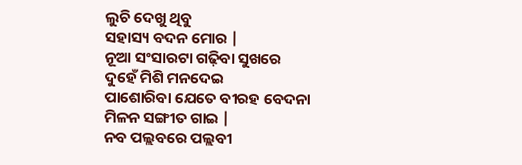ଲୁଚି ଦେଖୁ ଥିବୁ
ସହାସ୍ୟ ବଦନ ମୋର |
ନୂଆ ସଂସାରଟା ଗଢ଼ିବା ସୁଖରେ
ଦୁହେଁ ମିଶି ମନଦେଇ
ପାଶୋରିବା ଯେତେ ବୀରହ ବେଦନା
ମିଳନ ସଙ୍ଗୀତ ଗାଇ |
ନବ ପଲ୍ଲବରେ ପଲ୍ଲବୀ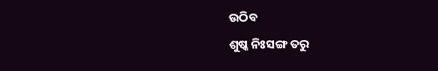ଉଠିବ
ଶୁଷ୍କ ନିଃସଙ୍ଗ ତରୁ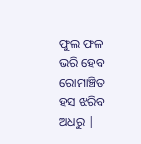ଫୁଲ ଫଳ ଭରି ହେବ ରୋମାଞ୍ଚିତ
ହସ ଝରିବ ଅଧରୁ |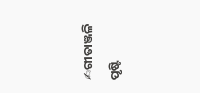✍ଗୀତାଞ୍ଜଳି ପୃଷ୍ଟି